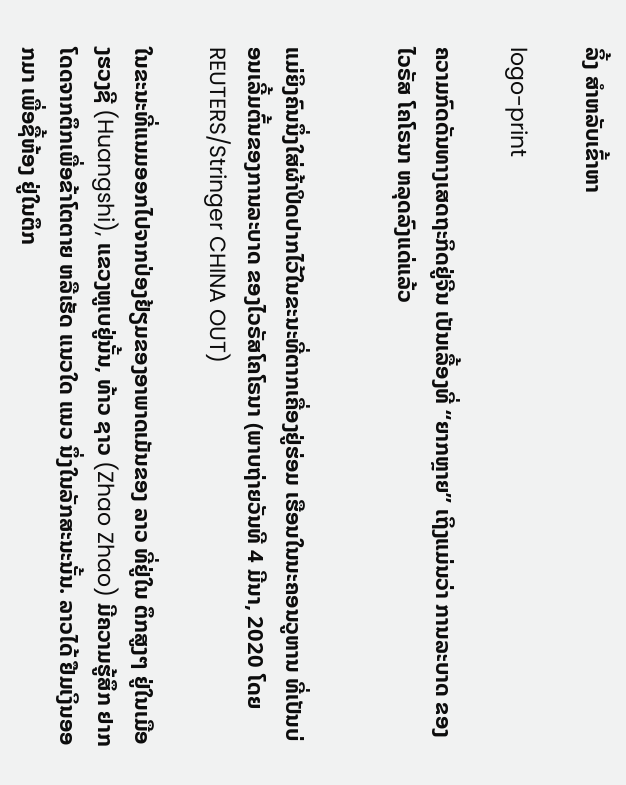ລິ້ງ ສຳຫລັບເຂົ້າຫາ

logo-print

ຄວາມກົດດັນທາງເສດຖະກິດຢູ່ຈີນ ເປັນເລື້ອງທີ່ “ຍາກຫຼາຍ” ເຖິງແມ່ນວ່າ ການລະບາດ ຂອງໄວຣັສ ໂຄໂຣນາ ຫລຸດລົງແດ່ແລ້ວ


ແມ່ຍິງຄົນນຶ່ງໃສ່ຜ້າປິດປາກໄວ້ໃນຂະນະທີ່ຕາກເຄື່ອງຢູ່ຮ່ອມ ເຮືອນໃນນະຄອນວູຫານ ທີ່ເປັນບ່ອນເລີ້ມຕົ້ນຂອງການລະບາດ ຂອງໄວຣັສໂຄໂຣນາ (ພາບຖ່າຍວັນທີ 4 ມີນາ, 2020 ໂດຍ REUTERS/Stringer CHINA OUT)

ໃນຂະນະທີ່ແນມອອກໄປຈາກປ່ອງຢ້ຽມຂອງອາພາດເມັນຂອງ ລາວ ທີ່ຢູ່ໃນ ຕຶກສູງໆ ຢູ່ໃນເມືອງຮວງຊີ (Huangshi), ແຂວງຫູເບຢູ່ນັ້ນ, ທ້າວ ຊາວ (Zhao Zhao) ມີຄວາມຮູ້ສຶກ ຢາກໂດດຈາກຕຶກເພື່ອຂ້າໂຕຕາຍ ຫລືເຮັດ ແນວໃດ ແນວ ນຶ່ງໃນລັກສະນະນັ້ນ. ລາວໄດ້ ຢືມເງິນອອກມາ ເພື່ອຊື້ຫ້ອງ ຢູ່ໃນຕຶກ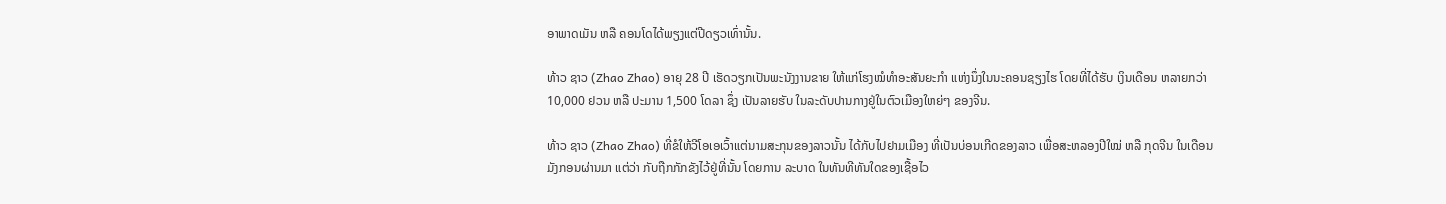ອາພາດເມັນ ຫລື ຄອນໂດໄດ້ພຽງແຕ່ປີດຽວເທົ່ານັ້ນ.

ທ້າວ ຊາວ (Zhao Zhao) ອາຍຸ 28 ປີ ເຮັດວຽກເປັນພະນັງງານຂາຍ ໃຫ້ແກ່ໂຮງໝໍທໍາອະສັນຍະກໍາ ແຫ່ງນຶ່ງໃນນະຄອນຊຽງໄຮ ໂດຍທີ່ໄດ້ຮັບ ເງິນເດືອນ ຫລາຍກວ່າ 10,000 ຢວນ ຫລື ປະມານ 1,500 ໂດລາ ຊຶ່ງ ເປັນລາຍຮັບ ໃນລະດັບປານກາງຢູ່ໃນຕົວເມືອງໃຫຍ່ໆ ຂອງຈີນ.

ທ້າວ ຊາວ (Zhao Zhao) ທີ່ຂໍໃຫ້ວີໂອເອເວົ້າແຕ່ນາມສະກຸນຂອງລາວນັ້ນ ໄດ້ກັບໄປຢາມເມືອງ ທີ່ເປັນບ່ອນເກີດຂອງລາວ ເພື່ອສະຫລອງປີໃໝ່ ຫລື ກຸດຈີນ ໃນເດືອນມັງກອນຜ່ານມາ ແຕ່ວ່າ ກັບຖືກກັກຂັງໄວ້ຢູ່ທີ່ນັ້ນ ໂດຍການ ລະບາດ ໃນທັນທີທັນໃດຂອງເຊື້ອໄວ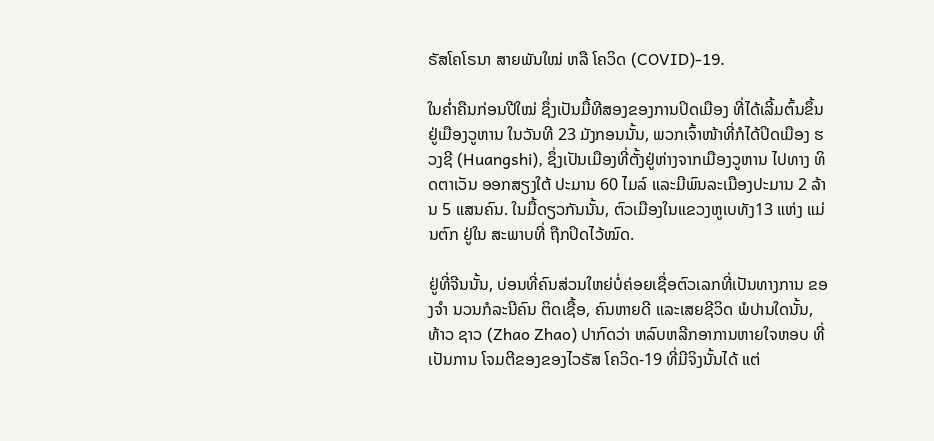ຣັສໂຄໂຣນາ ສາຍພັນໃໝ່ ຫລື ໂຄວິດ (COVID)-19.

ໃນຄໍ່າຄືນກ່ອນປີໃໝ່ ຊຶ່ງເປັນມື້ທີສອງຂອງການປິດເມືອງ ທີ່ໄດ້ເລີ້ມຕົ້ນຂຶ້ນ ຢູ່ເມືອງວູຫານ ໃນວັນທີ 23 ມັງກອນນັ້ນ, ພວກເຈົ້າໜ້າທີ່ກໍໄດ້ປິດເມືອງ ຮວງຊີ (Huangshi), ຊຶ່ງເປັນເມືອງທີ່ຕັ້ງຢູ່ຫ່າງຈາກເມືອງວູຫານ ໄປທາງ ທິດຕາເວັນ ອອກສຽງໃຕ້ ປະມານ 60 ໄມລ໌ ແລະມີພົນລະເມືອງປະມານ 2 ລ້ານ 5 ແສນຄົນ. ໃນມື້ດຽວກັນນັ້ນ, ຕົວເມືອງໃນແຂວງຫູເບທັງ13 ແຫ່ງ ແມ່ນຕົກ ຢູ່ໃນ ສະພາບທີ່ ຖືກປິດໄວ້ໝົດ.

ຢູ່ທີ່ຈີນນັ້ນ, ບ່ອນທີ່ຄົນສ່ວນໃຫຍ່ບໍ່ຄ່ອຍເຊື່ອຕົວເລກທີ່ເປັນທາງການ ຂອງຈໍາ ນວນກໍລະນີຄົນ ຕິດເຊື້ອ, ຄົນຫາຍດີ ແລະເສຍຊີວິດ ພໍປານໃດນັ້ນ, ທ້າວ ຊາວ (Zhao Zhao) ປາກົດວ່າ ຫລົບຫລີກອາການຫາຍໃຈຫອບ ທີ່ເປັນການ ໂຈມຕີຂອງຂອງໄວຣັສ ໂຄວິດ-19 ທີ່ມີຈິງນັ້ນໄດ້ ແຕ່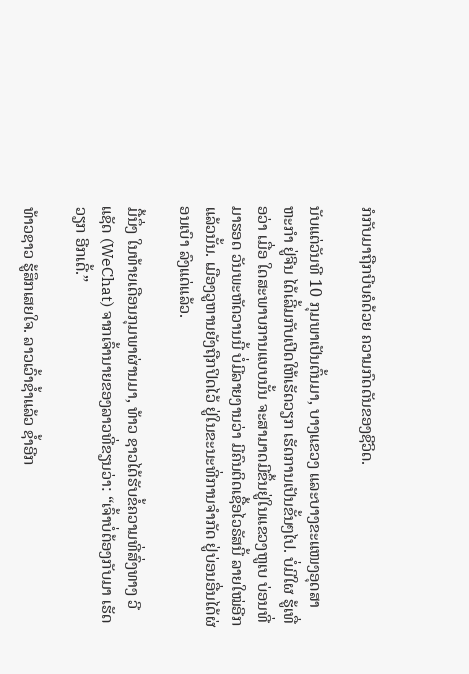ກໍກັບມາຖືກບີບຄໍດ້ວຍ ຄວາມກົດດັນຂອງຊີວິດ.

ນັບແຕ່ວັນທີ 10 ກຸມພາເປັນຕົ້ນມາ, ບາງແຂວງ ແລະບາງຂະແໜງອຸດສາ ຫະກໍາ ຢູ່ຈີນ ໄດ້ເລີ້ມກັບເປີດໃຫ້ເຮັດວຽກ ເຮັດການເປັນຂັ້ນໆໄປ. ບໍ່ມີໃຜ ຮູ້ເທື່ອວ່າ ເມື່ອ ໃດສະພາບການແບບນັ້ນ ຈະສາມາດມີຂຶ້ນຢູ່ໃນແຂວງຫູເບ ບ່ອນທີ່ມາຮອດ ວັນພະຫັດວານນີ້ ບໍ່ມີລາຍງານວ່າ ມີຄົນຕິດເຊື້ອໄວຣັສນີ້ ລາຍໃໝ່ອີກແລ້ວນັ້ນ. ເມືອງວູຫານຍັງຖືກປິດໄວ້ ຢູ່ໃນຂະນະທີ່ການຈໍາກັດ ຢູ່ບ່ອນອື່ນໄດ້ຜ່ອນເບົາ ລົງແດ່ແລ້ວ.

ມື້ນຶ່ງ ໃນທ້າຍເດືອນກຸມພາຜ່ານມາ, ທ້າວ ຊາວໄດ້ຮັບຂໍ້ຄວາມທີ່ສົ່ງທາງ ວີແຊັດ (WeChat) ຈາກເຈົ້ານາຍຂອງລາວທີ່ຂຽນວ່າ: “ເຈົ້າບໍ່ຕ້ອງກັບມາ ເຮັດວຽກ ອີກເດີ້.”

ທ້າວຊາວ ຮູ້ສຶກເສຍໃຈ. ລາວເວົ້າຊໍ້າແລ້ວ ຊໍ້າອີກ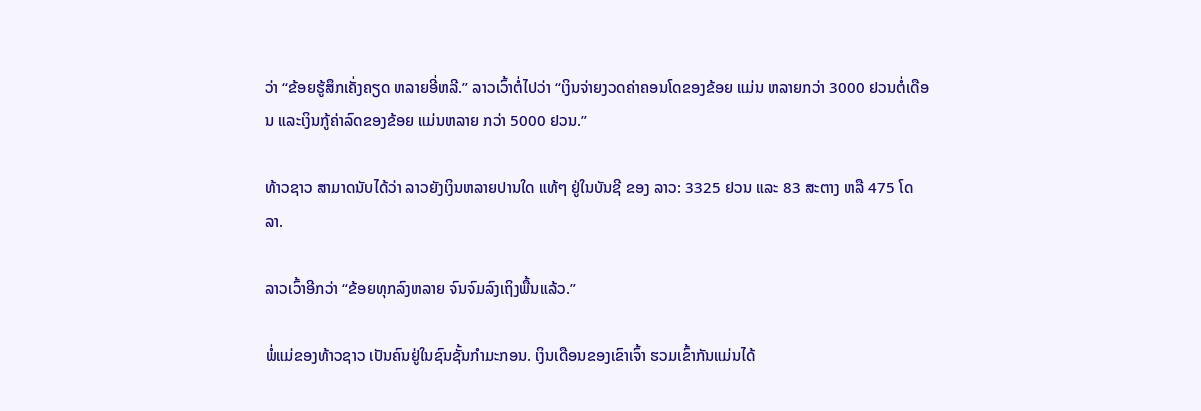ວ່າ “ຂ້ອຍຮູ້ສຶກເຄັ່ງຄຽດ ຫລາຍອີ່ຫລີ.” ລາວເວົ້າຕໍ່ໄປວ່າ “ເງິນຈ່າຍງວດຄ່າຄອນໂດຂອງຂ້ອຍ ແມ່ນ ຫລາຍກວ່າ 3000 ຢວນຕໍ່ເດືອນ ແລະເງິນກູ້ຄ່າລົດຂອງຂ້ອຍ ແມ່ນຫລາຍ ກວ່າ 5000 ຢວນ.”

ທ້າວຊາວ ສາມາດນັບໄດ້ວ່າ ລາວຍັງເງິນຫລາຍປານໃດ ແທ້ໆ ຢູ່ໃນບັນຊີ ຂອງ ລາວ: 3325 ຢວນ ແລະ 83 ສະຕາງ ຫລື 475 ໂດລາ.

ລາວເວົ້າອີກວ່າ “ຂ້ອຍທຸກລົງຫລາຍ ຈົນຈົມລົງເຖິງພື້ນແລ້ວ.”

ພໍ່ແມ່ຂອງທ້າວຊາວ ເປັນຄົນຢູ່ໃນຊົນຊັ້ນກໍາມະກອນ. ເງິນເດືອນຂອງເຂົາເຈົ້າ ຮວມເຂົ້າກັນແມ່ນໄດ້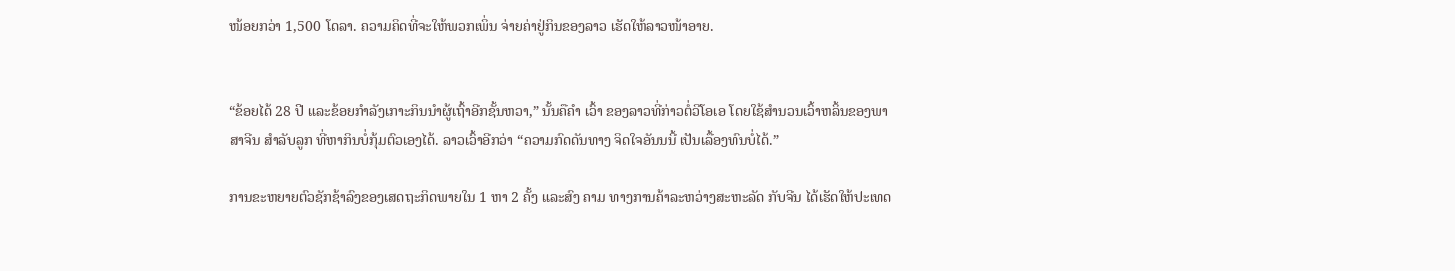ໜ້ອຍກວ່າ 1,500 ໂດລາ. ຄວາມຄິດທີ່ຈະໃຫ້ພວກເພິ່ນ ຈ່າຍຄ່າຢູ່ກິນຂອງລາວ ເຮັດໃຫ້ລາວໜ້າອາຍ.


“ຂ້ອຍໄດ້ 28 ປີ ແລະຂ້ອຍກໍາລັງເກາະກິນນໍາຜູ້ເຖົ້າອີກຊັ້ນຫວາ,” ນັ້ນຄືຄໍາ ເວົ້າ ຂອງລາວທີ່ກ່າວຕໍ່ວີໂອເອ ໂດຍໃຊ້ສໍານວນເວົ້າຫລິ້ນຂອງພາສາຈີນ ສໍາລັບລູກ ທີ່ຫາກິນບໍ່ກຸ້ມຕົວເອງໄດ້. ລາວເວົ້າອີກວ່າ “ຄວາມກົດດັນທາງ ຈິດໃຈອັນນນີ້ ເປັນເລື້ອງທົນບໍ່ໄດ້.”

ການຂະຫຍາຍຕົວຊັກຊ້າລົງຂອງເສດຖະກິດພາຍໃນ 1 ຫາ 2 ຄັ້ງ ແລະສົງ ຄາມ ທາງການຄ້າລະຫວ່າງສະຫະລັດ ກັບຈີນ ໄດ້ເຮັດໃຫ້ປະເທດ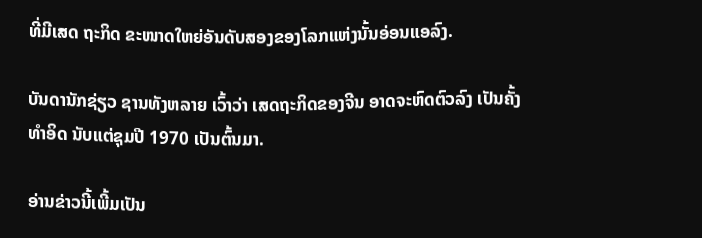ທີ່ມີເສດ ຖະກິດ ຂະໜາດໃຫຍ່ອັນດັບສອງຂອງໂລກແຫ່ງນັ້ນອ່ອນແອລົງ.

ບັນດານັກຊ່ຽວ ຊານທັງຫລາຍ ເວົ້າວ່າ ເສດຖະກິດຂອງຈີນ ອາດຈະຫົດຕົວລົງ ເປັນຄັ້ງທໍາອິດ ນັບແຕ່ຊຸມປີ 1970 ເປັນຕົ້ນມາ.

ອ່ານຂ່າວນີ້ເພີ້ມເປັນ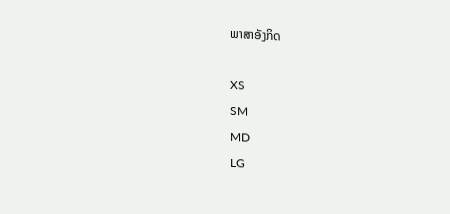ພາສາອັງກິດ

XS
SM
MD
LG